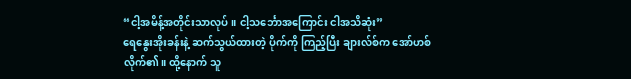“ငါ့အမိန့်အတိုင်းသာလုပ်။ ငါ့သင်္ဘောအကြောင်း ငါအသိဆုံး”
ရေနွေးအိုးခန်းနဲ့ ဆက်သွယ်ထားတဲ့ ပိုက်ကို ကြည့်ပြီး ချားလ်စ်က အော်ဟစ်လိုက်၏။ ထို့နောက် သူ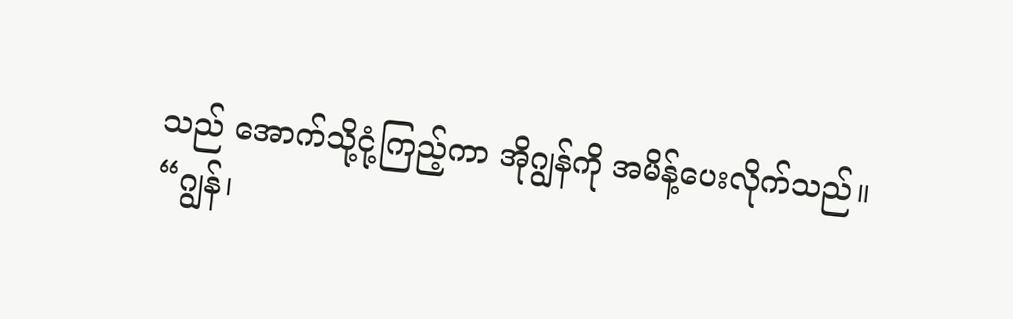သည် အောက်သို့ငုံ့ကြည့်ကာ အိုဂျွန်ကို အမိန့်ပေးလိုက်သည်။
“ဂျွန်၊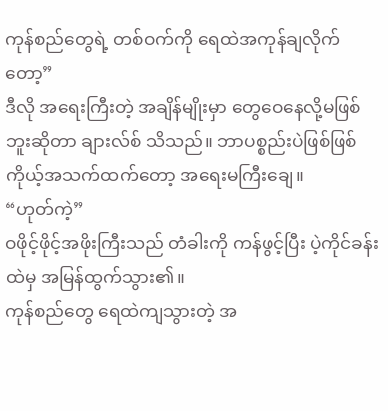ကုန်စည်တွေရဲ့ တစ်ဝက်ကို ရေထဲအကုန်ချလိုက်တော့”
ဒီလို အရေးကြီးတဲ့ အချိန်မျိုးမှာ တွေဝေနေလို့မဖြစ်ဘူးဆိုတာ ချားလ်စ် သိသည်။ ဘာပစ္စည်းပဲဖြစ်ဖြစ် ကိုယ့်အသက်ထက်တော့ အရေးမကြီးချေ။
“ဟုတ်ကဲ့”
ဝဖိုင့်ဖိုင့်အဖိုးကြီးသည် တံခါးကို ကန်ဖွင့်ပြီး ပဲ့ကိုင်ခန်းထဲမှ အမြန်ထွက်သွား၏။
ကုန်စည်တွေ ရေထဲကျသွားတဲ့ အ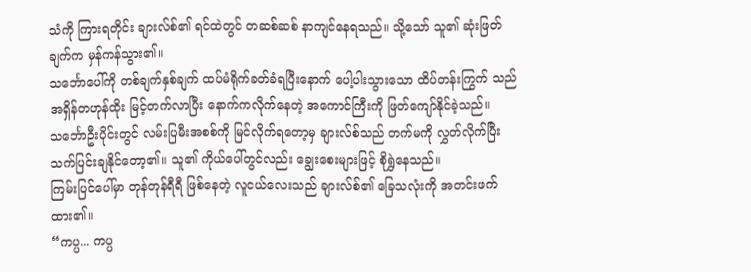သံကို ကြားရတိုင်း ချားလ်စ်၏ ရင်ထဲတွင် တဆစ်ဆစ် နာကျင်နေရသည်။ သို့သော် သူ၏ ဆုံးဖြတ်ချက်က မှန်ကန်သွား၏။
သင်္ဘောပေါ်ကို တစ်ချက်နှစ်ချက် ထပ်မံရိုက်ခတ်ခံရပြီးနောက် ပေါ့ပါးသွားသော ထိပ်တန်းကြွက် သည် အရှိန်တဟုန်ထိုး မြင့်တက်လာပြီး နောက်ကလိုက်နေတဲ့ အကောင်ကြီးကို ဖြတ်ကျော်နိုင်ခဲ့သည်။
သင်္ဘောဦးပိုင်းတွင် လမ်းပြမီးအစစ်ကို မြင်လိုက်ရတော့မှ ချားလ်စ်သည် တက်မကို လွှတ်လိုက်ပြီး သက်ပြင်းချနိုင်တော့၏။ သူ၏ ကိုယ်ပေါ်တွင်လည်း ချွေးစေးများဖြင့် စိုရွှဲနေသည်။
ကြမ်းပြင်ပေါ်မှာ တုန်တုန်ရီရီ ဖြစ်နေတဲ့ လူငယ်လေးသည် ချားလ်စ်၏ ခြေသလုံးကို အတင်းဖက်ထား၏။
“ကပ္ပ... ကပ္ပ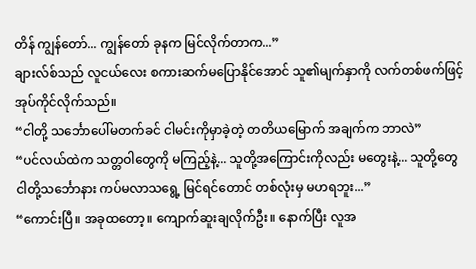တိန် ကျွန်တော်... ကျွန်တော် ခုနက မြင်လိုက်တာက...”
ချားလ်စ်သည် လူငယ်လေး စကားဆက်မပြောနိုင်အောင် သူ၏မျက်နှာကို လက်တစ်ဖက်ဖြင့် အုပ်ကိုင်လိုက်သည်။
“ငါတို့ သင်္ဘောပေါ်မတက်ခင် ငါမင်းကိုမှာခဲ့တဲ့ တတိယမြောက် အချက်က ဘာလဲ”
“ပင်လယ်ထဲက သတ္တဝါတွေကို မကြည့်နဲ့... သူတို့အကြောင်းကိုလည်း မတွေးနဲ့... သူတို့တွေ ငါတို့သင်္ဘောနား ကပ်မလာသရွေ့ မြင်ရင်တောင် တစ်လုံးမှ မဟရဘူး...”
“ကောင်းပြီ။ အခုထတော့။ ကျောက်ဆူးချလိုက်ဦး။ နောက်ပြီး လူအ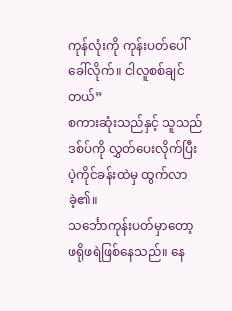ကုန်လုံးကို ကုန်းပတ်ပေါ် ခေါ်လိုက်။ ငါလူစစ်ချင်တယ်”
စကားဆုံးသည်နှင့် သူသည် ဒစ်ပ်ကို လွှတ်ပေးလိုက်ပြီး ပဲ့ကိုင်ခန်းထဲမှ ထွက်လာခဲ့၏။
သင်္ဘောကုန်းပတ်မှာတော့ ဖရိုဖရဲဖြစ်နေသည်။ နေ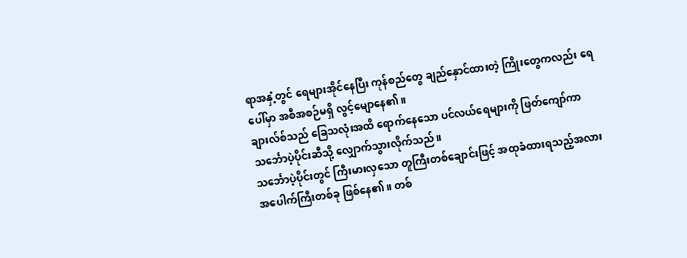ရာအနှံ့တွင် ရေများအိုင်နေပြီး ကုန်စည်တွေ ချည်နှောင်ထားတဲ့ ကြိုးတွေကလည်း ရေပေါ်မှာ အစီအစဉ်မရှိ လွင့်မျောနေ၏။
ချားလ်စ်သည် ခြေသလုံးအထိ ရောက်နေသော ပင်လယ်ရေများကို ဖြတ်ကျော်ကာ သင်္ဘောပဲ့ပိုင်းဆီသို့ လျှောက်သွားလိုက်သည်။
သင်္ဘောပဲ့ပိုင်းတွင် ကြီးမားလှသော တူကြီးတစ်ချောင်းဖြင့် အထုခံထားရသည့်အလား အပေါက်ကြီးတစ်ခု ဖြစ်နေ၏။ တစ်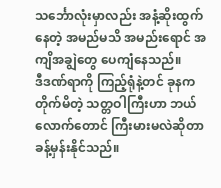သင်္ဘောလုံးမှာလည်း အနံ့ဆိုးထွက်နေတဲ့ အမည်မသိ အမည်းရောင် အကျိအချွဲတွေ ပေကျံနေသည်။
ဒီဒဏ်ရာကို ကြည့်ရုံနဲ့တင် ခုနက တိုက်မိတဲ့ သတ္တဝါကြီးဟာ ဘယ်လောက်တောင် ကြီးမားမလဲဆိုတာ ခန့်မှန်းနိုင်သည်။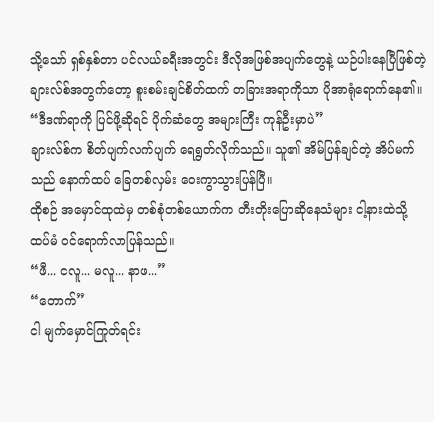သို့သော် ရှစ်နှစ်တာ ပင်လယ်ခရီးအတွင်း ဒီလိုအဖြစ်အပျက်တွေနဲ့ ယဉ်ပါးနေပြီဖြစ်တဲ့ ချားလ်စ်အတွက်တော့ စူးစမ်းချင်စိတ်ထက် တခြားအရာကိုသာ ပိုအာရုံရောက်နေ၏။
“ဒီဒဏ်ရာကို ပြင်ဖို့ဆိုရင် ပိုက်ဆံတွေ အများကြီး ကုန်ဦးမှာပဲ”
ချားလ်စ်က စိတ်ပျက်လက်ပျက် ရေရွတ်လိုက်သည်။ သူ၏ အိမ်ပြန်ချင်တဲ့ အိပ်မက်သည် နောက်ထပ် ခြေတစ်လှမ်း ဝေးကွာသွားပြန်ပြီ။
ထိုစဉ် အမှောင်ထုထဲမှ တစ်စုံတစ်ယောက်က တီးတိုးပြောဆိုနေသံများ ငါ့နားထဲသို့ ထပ်မံ ဝင်ရောက်လာပြန်သည်။
“ဖီ... ငလူ... မလူ... နာဖ...”
“တောက်”
ငါ မျက်မှောင်ကြုတ်ရင်း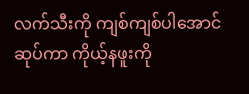လက်သီးကို ကျစ်ကျစ်ပါအောင် ဆုပ်ကာ ကိုယ့်နဖူးကို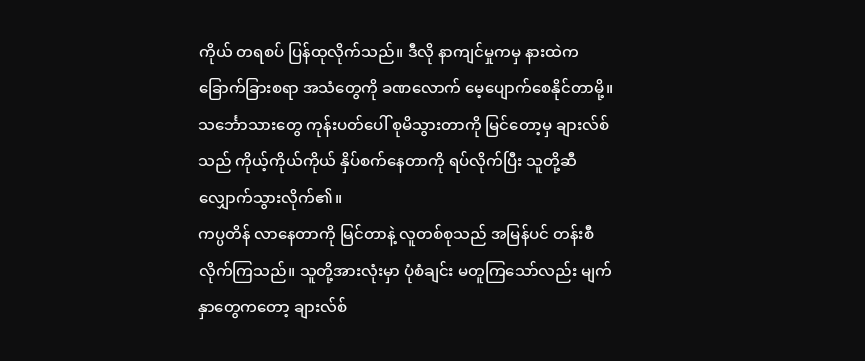ကိုယ် တရစပ် ပြန်ထုလိုက်သည်။ ဒီလို နာကျင်မှုကမှ နားထဲက ခြောက်ခြားစရာ အသံတွေကို ခဏလောက် မေ့ပျောက်စေနိုင်တာမို့။
သင်္ဘောသားတွေ ကုန်းပတ်ပေါ် စုမိသွားတာကို မြင်တော့မှ ချားလ်စ်သည် ကိုယ့်ကိုယ်ကိုယ် နှိပ်စက်နေတာကို ရပ်လိုက်ပြီး သူတို့ဆီ လျှောက်သွားလိုက်၏။
ကပ္ပတိန် လာနေတာကို မြင်တာနဲ့ လူတစ်စုသည် အမြန်ပင် တန်းစီလိုက်ကြသည်။ သူတို့အားလုံးမှာ ပုံစံချင်း မတူကြသော်လည်း မျက်နှာတွေကတော့ ချားလ်စ်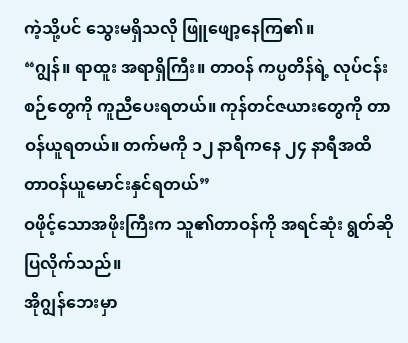ကဲ့သို့ပင် သွေးမရှိသလို ဖြူဖျော့နေကြ၏။
“ဂျွန်။ ရာထူး အရာရှိကြီး။ တာဝန် ကပ္ပတိန်ရဲ့ လုပ်ငန်းစဉ်တွေကို ကူညီပေးရတယ်။ ကုန်တင်ဇယားတွေကို တာဝန်ယူရတယ်။ တက်မကို ၁၂ နာရီကနေ ၂၄ နာရီအထိ တာဝန်ယူမောင်းနှင်ရတယ်”
ဝဖိုင့်သောအဖိုးကြီးက သူ၏တာဝန်ကို အရင်ဆုံး ရွတ်ဆိုပြလိုက်သည်။
အိုဂျွန်ဘေးမှာ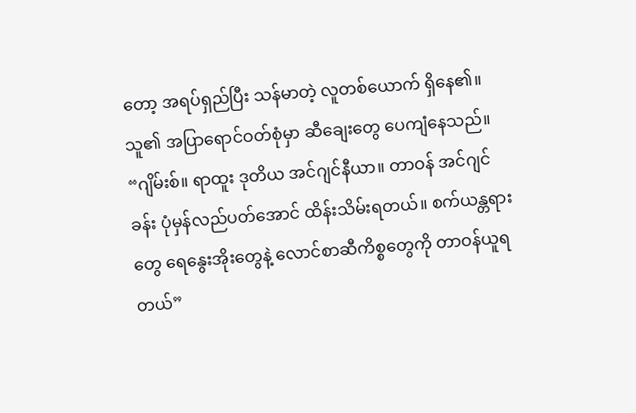တော့ အရပ်ရှည်ပြီး သန်မာတဲ့ လူတစ်ယောက် ရှိနေ၏။ သူ၏ အပြာရောင်ဝတ်စုံမှာ ဆီချေးတွေ ပေကျံနေသည်။
“ဂျိမ်းစ်။ ရာထူး ဒုတိယ အင်ဂျင်နီယာ။ တာဝန် အင်ဂျင်ခန်း ပုံမှန်လည်ပတ်အောင် ထိန်းသိမ်းရတယ်။ စက်ယန္တရားတွေ ရေနွေးအိုးတွေနဲ့ လောင်စာဆီကိစ္စတွေကို တာဝန်ယူရတယ်”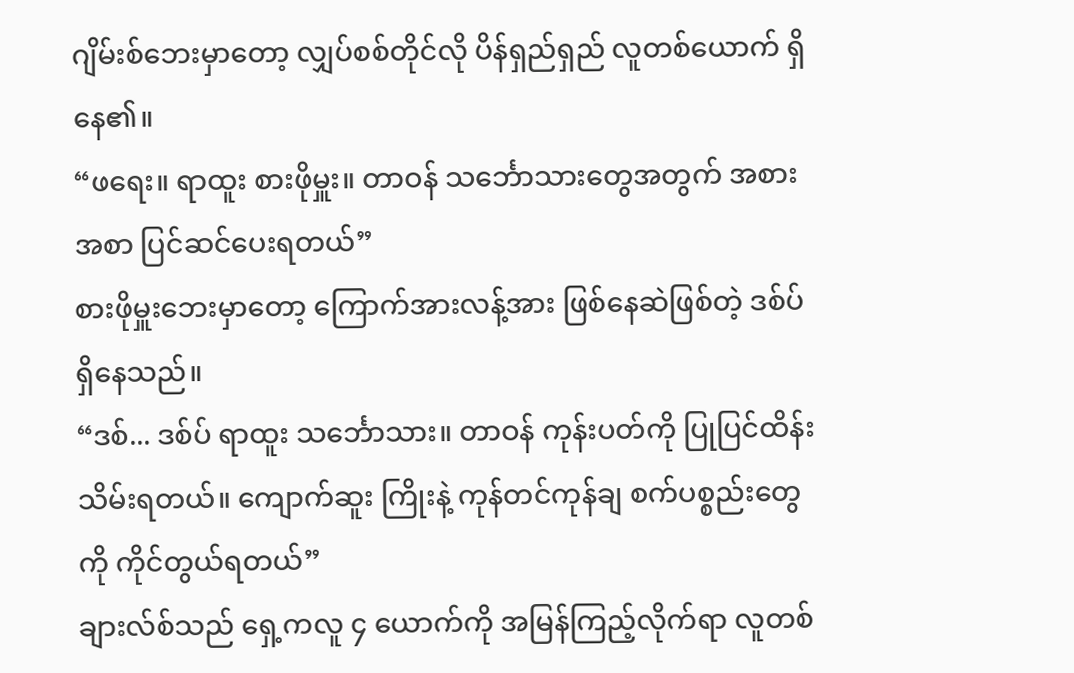ဂျိမ်းစ်ဘေးမှာတော့ လျှပ်စစ်တိုင်လို ပိန်ရှည်ရှည် လူတစ်ယောက် ရှိနေ၏။
“ဖရေး။ ရာထူး စားဖိုမှူး။ တာဝန် သင်္ဘောသားတွေအတွက် အစားအစာ ပြင်ဆင်ပေးရတယ်”
စားဖိုမှူးဘေးမှာတော့ ကြောက်အားလန့်အား ဖြစ်နေဆဲဖြစ်တဲ့ ဒစ်ပ် ရှိနေသည်။
“ဒစ်... ဒစ်ပ် ရာထူး သင်္ဘောသား။ တာဝန် ကုန်းပတ်ကို ပြုပြင်ထိန်းသိမ်းရတယ်။ ကျောက်ဆူး ကြိုးနဲ့ ကုန်တင်ကုန်ချ စက်ပစ္စည်းတွေကို ကိုင်တွယ်ရတယ်”
ချားလ်စ်သည် ရှေ့ကလူ ၄ ယောက်ကို အမြန်ကြည့်လိုက်ရာ လူတစ်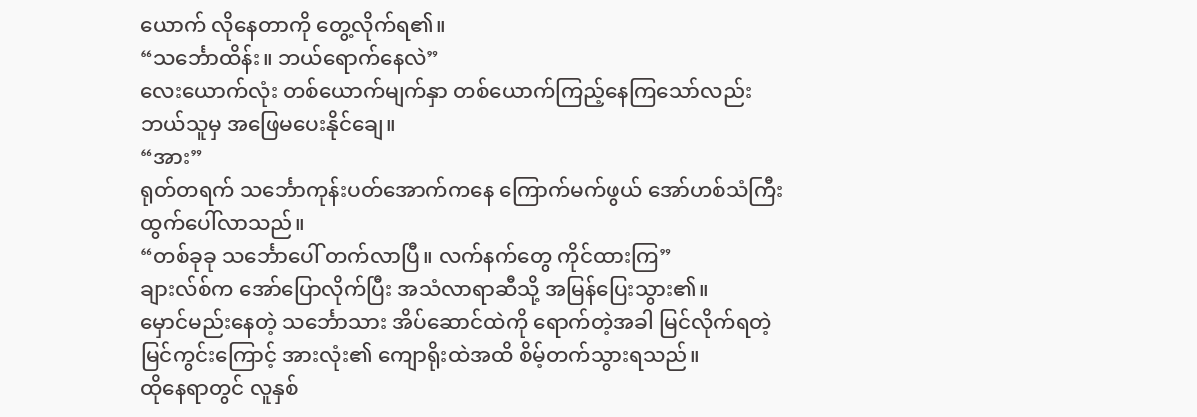ယောက် လိုနေတာကို တွေ့လိုက်ရ၏။
“သင်္ဘောထိန်း။ ဘယ်ရောက်နေလဲ”
လေးယောက်လုံး တစ်ယောက်မျက်နှာ တစ်ယောက်ကြည့်နေကြသော်လည်း ဘယ်သူမှ အဖြေမပေးနိုင်ချေ။
“အား”
ရုတ်တရက် သင်္ဘောကုန်းပတ်အောက်ကနေ ကြောက်မက်ဖွယ် အော်ဟစ်သံကြီး ထွက်ပေါ်လာသည်။
“တစ်ခုခု သင်္ဘောပေါ် တက်လာပြီ။ လက်နက်တွေ ကိုင်ထားကြ”
ချားလ်စ်က အော်ပြောလိုက်ပြီး အသံလာရာဆီသို့ အမြန်ပြေးသွား၏။
မှောင်မည်းနေတဲ့ သင်္ဘောသား အိပ်ဆောင်ထဲကို ရောက်တဲ့အခါ မြင်လိုက်ရတဲ့ မြင်ကွင်းကြောင့် အားလုံး၏ ကျောရိုးထဲအထိ စိမ့်တက်သွားရသည်။
ထိုနေရာတွင် လူနှစ်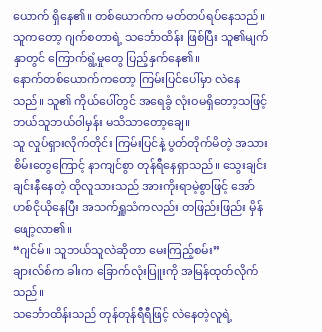ယောက် ရှိနေ၏။ တစ်ယောက်က မတ်တပ်ရပ်နေသည်။ သူကတော့ ဂျက်စတာရဲ့ သင်္ဘောထိန်း ဖြစ်ပြီး သူ၏မျက်နှာတွင် ကြောက်ရွံ့မှုတွေ ပြည့်နှက်နေ၏။
နောက်တစ်ယောက်ကတော့ ကြမ်းပြင်ပေါ်မှာ လဲနေသည်။ သူ၏ ကိုယ်ပေါ်တွင် အရေခွံ လုံးဝမရှိတော့သဖြင့် ဘယ်သူဘယ်ဝါမှန်း မသိသာတော့ချေ။
သူ လှုပ်ရှားလိုက်တိုင်း ကြမ်းပြင်နဲ့ ပွတ်တိုက်မိတဲ့ အသားစိမ်းတွေကြောင့် နာကျင်စွာ တုန်ရီနေရှာသည်။ သွေးချင်းချင်းနီနေတဲ့ ထိုလူသားသည် အားကိုးရာမဲ့စွာဖြင့် အော်ဟစ်ငိုယိုနေပြီး အသက်ရှူသံကလည်း တဖြည်းဖြည်း မှိန်ဖျော့လာ၏။
“ဂျင်မ်။ သူဘယ်သူလဲဆိုတာ မေးကြည့်စမ်း”
ချားလ်စ်က ခါးက ခြောက်လုံးပြူးကို အမြန်ထုတ်လိုက်သည်။
သင်္ဘောထိန်းသည် တုန်တုန်ရီရီဖြင့် လဲနေတဲ့လူရဲ့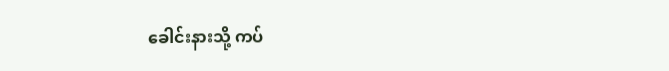ခေါင်းနားသို့ ကပ်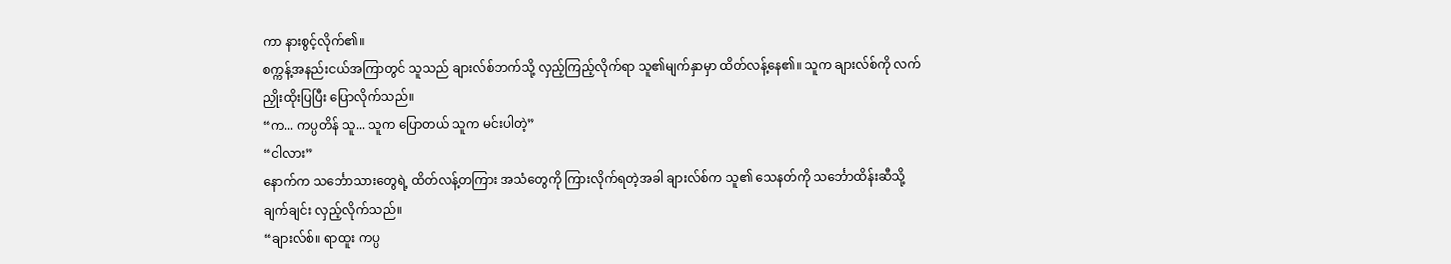ကာ နားစွင့်လိုက်၏။
စက္ကန့်အနည်းငယ်အကြာတွင် သူသည် ချားလ်စ်ဘက်သို့ လှည့်ကြည့်လိုက်ရာ သူ၏မျက်နှာမှာ ထိတ်လန့်နေ၏။ သူက ချားလ်စ်ကို လက်ညှိုးထိုးပြပြီး ပြောလိုက်သည်။
“က... ကပ္ပတိန် သူ... သူက ပြောတယ် သူက မင်းပါတဲ့”
“ငါလား”
နောက်က သင်္ဘောသားတွေရဲ့ ထိတ်လန့်တကြား အသံတွေကို ကြားလိုက်ရတဲ့အခါ ချားလ်စ်က သူ၏ သေနတ်ကို သင်္ဘောထိန်းဆီသို့ ချက်ချင်း လှည့်လိုက်သည်။
“ချားလ်စ်။ ရာထူး ကပ္ပ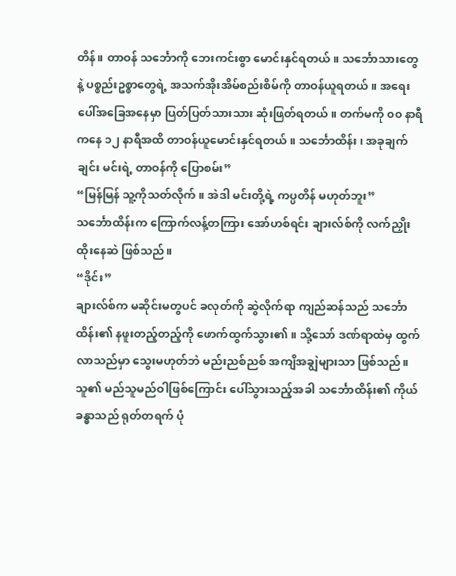တိန်။ တာဝန် သင်္ဘောကို ဘေးကင်းစွာ မောင်းနှင်ရတယ်။ သင်္ဘောသားတွေနဲ့ ပစ္စည်းဥစ္စာတွေရဲ့ အသက်အိုးအိမ်စည်းစိမ်ကို တာဝန်ယူရတယ်။ အရေးပေါ်အခြေအနေမှာ ပြတ်ပြတ်သားသား ဆုံးဖြတ်ရတယ်။ တက်မကို ၀၀ နာရီကနေ ၁၂ နာရီအထိ တာဝန်ယူမောင်းနှင်ရတယ်။ သင်္ဘောထိန်း၊ အခုချက်ချင်း မင်းရဲ့ တာဝန်ကို ပြောစမ်း”
“မြန်မြန် သူ့ကိုသတ်လိုက်။ အဲဒါ မင်းတို့ရဲ့ ကပ္ပတိန် မဟုတ်ဘူး”
သင်္ဘောထိန်းက ကြောက်လန့်တကြား အော်ဟစ်ရင်း ချားလ်စ်ကို လက်ညှိုးထိုးနေဆဲ ဖြစ်သည်။
“ဒိုင်း”
ချားလ်စ်က မဆိုင်းမတွပင် ခလုတ်ကို ဆွဲလိုက်ရာ ကျည်ဆန်သည် သင်္ဘောထိန်း၏ နဖူးတည့်တည့်ကို ဖောက်ထွက်သွား၏။ သို့သော် ဒဏ်ရာထဲမှ ထွက်လာသည်မှာ သွေးမဟုတ်ဘဲ မည်းညစ်ညစ် အကျိအချွဲများသာ ဖြစ်သည်။
သူ၏ မည်သူမည်ဝါဖြစ်ကြောင်း ပေါ်သွားသည့်အခါ သင်္ဘောထိန်း၏ ကိုယ်ခန္ဓာသည် ရုတ်တရက် ပုံ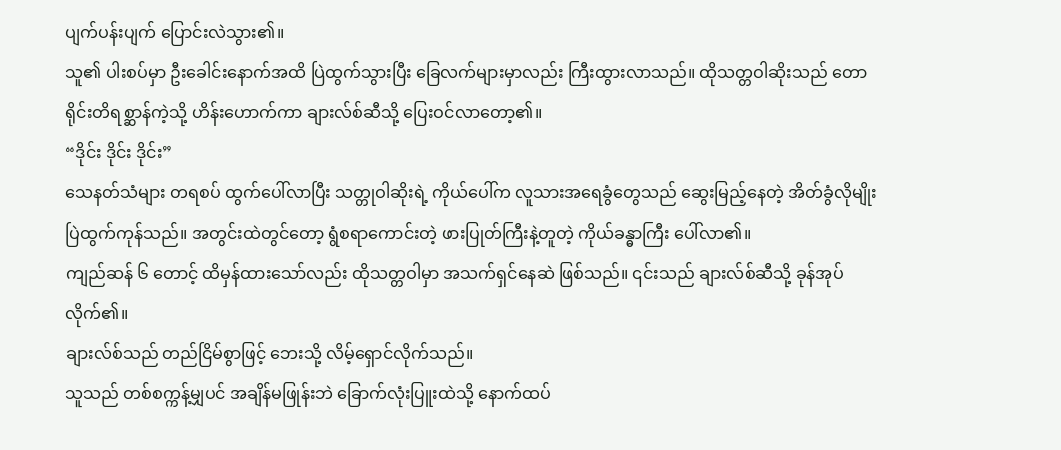ပျက်ပန်းပျက် ပြောင်းလဲသွား၏။
သူ၏ ပါးစပ်မှာ ဦးခေါင်းနောက်အထိ ပြဲထွက်သွားပြီး ခြေလက်များမှာလည်း ကြီးထွားလာသည်။ ထိုသတ္တဝါဆိုးသည် တောရိုင်းတိရစ္ဆာန်ကဲ့သို့ ဟိန်းဟောက်ကာ ချားလ်စ်ဆီသို့ ပြေးဝင်လာတော့၏။
“ဒိုင်း ဒိုင်း ဒိုင်း”
သေနတ်သံများ တရစပ် ထွက်ပေါ်လာပြီး သတ္တုဝါဆိုးရဲ့ ကိုယ်ပေါ်က လူသားအရေခွံတွေသည် ဆွေးမြည့်နေတဲ့ အိတ်ခွံလိုမျိုး ပြဲထွက်ကုန်သည်။ အတွင်းထဲတွင်တော့ ရွံစရာကောင်းတဲ့ ဖားပြုတ်ကြီးနဲ့တူတဲ့ ကိုယ်ခန္ဓာကြီး ပေါ်လာ၏။
ကျည်ဆန် ၆ တောင့် ထိမှန်ထားသော်လည်း ထိုသတ္တဝါမှာ အသက်ရှင်နေဆဲ ဖြစ်သည်။ ၎င်းသည် ချားလ်စ်ဆီသို့ ခုန်အုပ်လိုက်၏။
ချားလ်စ်သည် တည်ငြိမ်စွာဖြင့် ဘေးသို့ လိမ့်ရှောင်လိုက်သည်။
သူသည် တစ်စက္ကန့်မျှပင် အချိန်မဖြုန်းဘဲ ခြောက်လုံးပြူးထဲသို့ နောက်ထပ်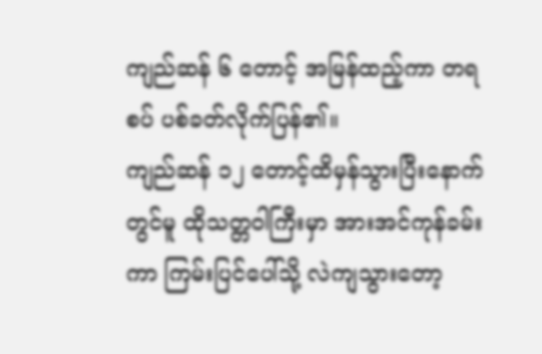ကျည်ဆန် ၆ တောင့် အမြန်ထည့်ကာ တရစပ် ပစ်ခတ်လိုက်ပြန်၏။
ကျည်ဆန် ၁၂ တောင့်ထိမှန်သွားပြီးနောက်တွင်မူ ထိုသတ္တဝါကြီးမှာ အားအင်ကုန်ခမ်းကာ ကြမ်းပြင်ပေါ်သို့ လဲကျသွားတော့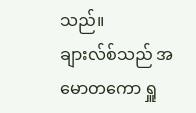သည်။
ချားလ်စ်သည် အမောတကော ရှူ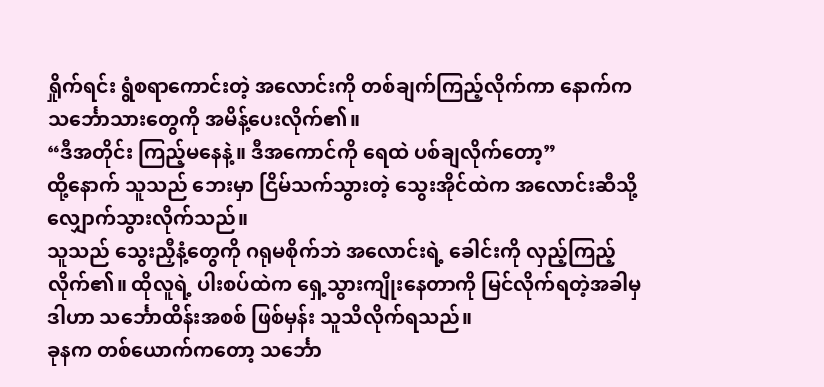ရှိုက်ရင်း ရွံစရာကောင်းတဲ့ အလောင်းကို တစ်ချက်ကြည့်လိုက်ကာ နောက်က သင်္ဘောသားတွေကို အမိန့်ပေးလိုက်၏။
“ဒီအတိုင်း ကြည့်မနေနဲ့။ ဒီအကောင်ကို ရေထဲ ပစ်ချလိုက်တော့”
ထို့နောက် သူသည် ဘေးမှာ ငြိမ်သက်သွားတဲ့ သွေးအိုင်ထဲက အလောင်းဆီသို့ လျှောက်သွားလိုက်သည်။
သူသည် သွေးညှီနံ့တွေကို ဂရုမစိုက်ဘဲ အလောင်းရဲ့ ခေါင်းကို လှည့်ကြည့်လိုက်၏။ ထိုလူရဲ့ ပါးစပ်ထဲက ရှေ့သွားကျိုးနေတာကို မြင်လိုက်ရတဲ့အခါမှ ဒါဟာ သင်္ဘောထိန်းအစစ် ဖြစ်မှန်း သူသိလိုက်ရသည်။
ခုနက တစ်ယောက်ကတော့ သင်္ဘော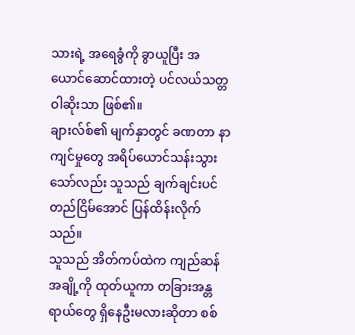သားရဲ့ အရေခွံကို ခွာယူပြီး အယောင်ဆောင်ထားတဲ့ ပင်လယ်သတ္တဝါဆိုးသာ ဖြစ်၏။
ချားလ်စ်၏ မျက်နှာတွင် ခဏတာ နာကျင်မှုတွေ အရိပ်ယောင်သန်းသွားသော်လည်း သူသည် ချက်ချင်းပင် တည်ငြိမ်အောင် ပြန်ထိန်းလိုက်သည်။
သူသည် အိတ်ကပ်ထဲက ကျည်ဆန်အချို့ကို ထုတ်ယူကာ တခြားအန္တရာယ်တွေ ရှိနေဦးမလားဆိုတာ စစ်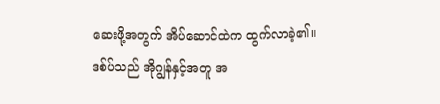ဆေးဖို့အတွက် အိပ်ဆောင်ထဲက ထွက်လာခဲ့၏။
ဒစ်ပ်သည် အိုဂျွန်နှင့်အတူ အ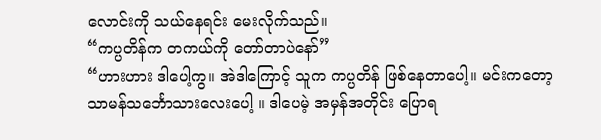လောင်းကို သယ်နေရင်း မေးလိုက်သည်။
“ကပ္ပတိန်က တကယ်ကို တော်တာပဲနော်”
“ဟားဟား ဒါပေါ့ကွ။ အဲဒါကြောင့် သူက ကပ္ပတိန် ဖြစ်နေတာပေါ့။ မင်းကတော့ သာမန်သင်္ဘောသားလေးပေါ့ ။ ဒါပေမဲ့ အမှန်အတိုင်း ပြောရ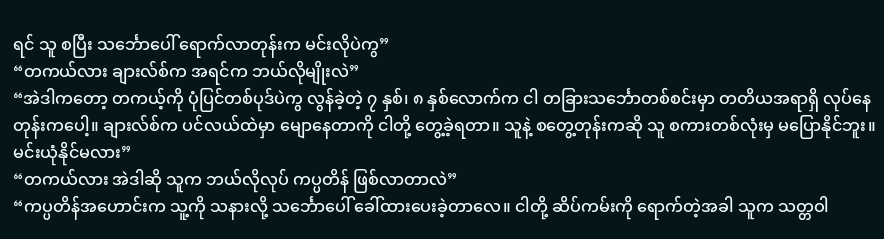ရင် သူ စပြီး သင်္ဘောပေါ် ရောက်လာတုန်းက မင်းလိုပဲကွ”
“တကယ်လား ချားလ်စ်က အရင်က ဘယ်လိုမျိုးလဲ”
“အဲဒါကတော့ တကယ့်ကို ပုံပြင်တစ်ပုဒ်ပဲကွ လွန်ခဲ့တဲ့ ၇ နှစ်၊ ၈ နှစ်လောက်က ငါ တခြားသင်္ဘောတစ်စင်းမှာ တတိယအရာရှိ လုပ်နေတုန်းကပေါ့။ ချားလ်စ်က ပင်လယ်ထဲမှာ မျောနေတာကို ငါတို့ တွေ့ခဲ့ရတာ။ သူနဲ့ စတွေ့တုန်းကဆို သူ စကားတစ်လုံးမှ မပြောနိုင်ဘူး။ မင်းယုံနိုင်မလား”
“တကယ်လား အဲဒါဆို သူက ဘယ်လိုလုပ် ကပ္ပတိန် ဖြစ်လာတာလဲ”
“ကပ္ပတိန်အဟောင်းက သူ့ကို သနားလို့ သင်္ဘောပေါ် ခေါ်ထားပေးခဲ့တာလေ။ ငါတို့ ဆိပ်ကမ်းကို ရောက်တဲ့အခါ သူက သတ္တဝါ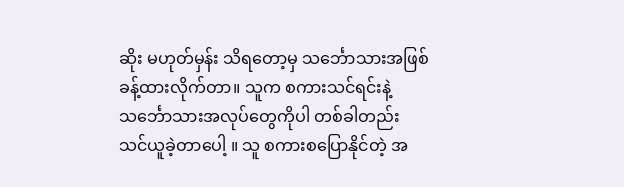ဆိုး မဟုတ်မှန်း သိရတော့မှ သင်္ဘောသားအဖြစ် ခန့်ထားလိုက်တာ။ သူက စကားသင်ရင်းနဲ့ သင်္ဘောသားအလုပ်တွေကိုပါ တစ်ခါတည်း သင်ယူခဲ့တာပေါ့ ။ သူ စကားစပြောနိုင်တဲ့ အ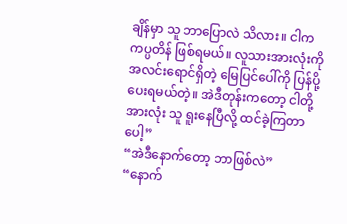ချိန်မှာ သူ ဘာပြောလဲ သိလား။ ငါက ကပ္ပတိန် ဖြစ်ရမယ်။ လူသားအားလုံးကို အလင်းရောင်ရှိတဲ့ မြေပြင်ပေါ်ကို ပြန်ပို့ပေးရမယ်တဲ့။ အဲဒီတုန်းကတော့ ငါတို့အားလုံး သူ ရူးနေပြီလို့ ထင်ခဲ့ကြတာပေါ့”
“အဲဒီနောက်တော့ ဘာဖြစ်လဲ”
“နောက်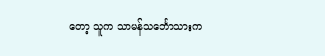တော့ သူက သာမန်သင်္ဘောသားက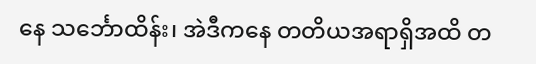နေ သင်္ဘောထိန်း၊ အဲဒီကနေ တတိယအရာရှိအထိ တ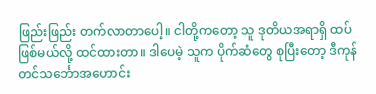ဖြည်းဖြည်း တက်လာတာပေါ့။ ငါတို့ကတော့ သူ ဒုတိယအရာရှိ ထပ်ဖြစ်မယ်လို့ ထင်ထားတာ။ ဒါပေမဲ့ သူက ပိုက်ဆံတွေ စုပြီးတော့ ဒီကုန်တင်သင်္ဘောအဟောင်း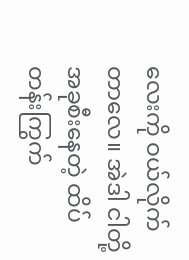လေးကို ဝယ်လိုက်တာလေ။ အဲဒါ ငါတို့ အခုစီးနေတဲ့ ထိပ်တန်းကြွက်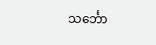သင်္ဘော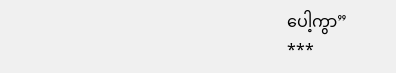ပေါ့ကွာ”
***